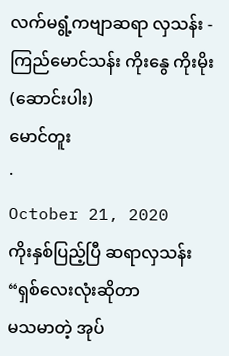လက်မရွံ့ကဗျာဆရာ လှသန်း - ကြည်မောင်သန်း ကိုးနွေ ကိုးမိုး (ဆောင်းပါး)
မောင်တူး
·
October 21, 2020
ကိုးနှစ်ပြည့်ပြီ ဆရာလှသန်း
“ရှစ်လေးလုံးဆိုတာ
မသမာတဲ့ အုပ်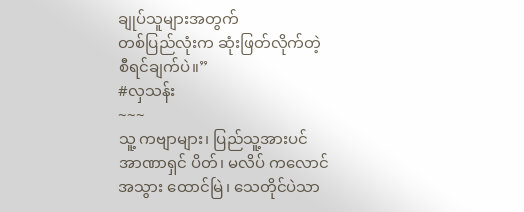ချုပ်သူများအတွက်
တစ်ပြည်လုံးက ဆုံးဖြတ်လိုက်တဲ့
စီရင်ချက်ပဲ။”
#လှသန်း
~~~
သူ့ ကဗျာများ၊ ပြည်သူ့အားပင်
အာဏာရှင် ပိတ်၊ မလိပ် ကလောင်
အသွား ထောင်မြဲ၊ သေတိုင်ပဲသာ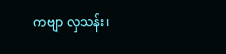ကဗျာ လှသန်း၊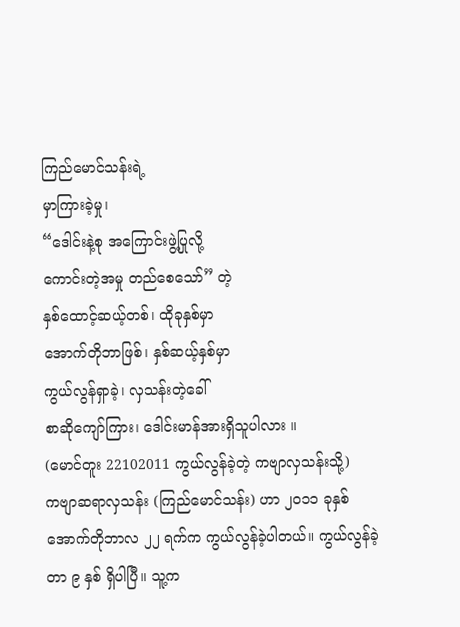ကြည်မောင်သန်းရဲ့
မှာကြားခဲ့မှု၊
“ဒေါင်းနဲ့စု အကြောင်းဖွဲ့ပြုလို့
ကောင်းတဲ့အမှု တည်စေသော်” တဲ့
နှစ်ထောင့်ဆယ့်တစ်၊ ထိုခုနှစ်မှာ
အောက်တိုဘာဖြစ်၊ နှစ်ဆယ့်နှစ်မှာ
ကွယ်လွန်ရှာခဲ့၊ လှသန်းတဲ့ခေါ်
စာဆိုကျော်ကြား၊ ဒေါင်းမာန်အားရှိသူပါလား ။
(မောင်တူး 22102011 ကွယ်လွန်ခဲ့တဲ့ ကဗျာလှသန်းသို့)
ကဗျာဆရာလှသန်း (ကြည်မောင်သန်း) ဟာ ၂၀၁၁ ခုနှစ် အောက်တိုဘာလ ၂၂ ရက်က ကွယ်လွန်ခဲ့ပါတယ်။ ကွယ်လွန်ခဲ့တာ ၉ နှစ် ရှိပါပြီ။ သူ့က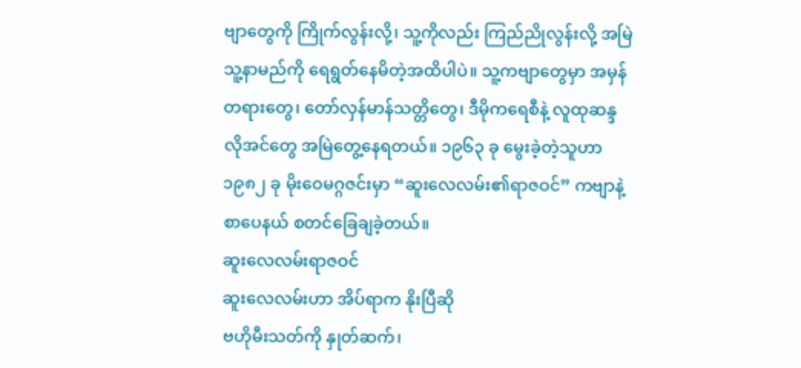ဗျာတွေကို ကြိုက်လွန်းလို့၊ သူ့ကိုလည်း ကြည်ညိုလွန်းလို့ အမြဲ သူ့နာမည်ကို ရေရွတ်နေမိတဲ့အထိပါပဲ။ သူ့ကဗျာတွေမှာ အမှန်တရားတွေ၊ တော်လှန်မာန်သတ္တိတွေ၊ ဒီမိုကရေစီနဲ့ လူထုဆန္ဒလိုအင်တွေ အမြဲတွေ့နေရတယ်။ ၁၉၆၃ ခု မွေးခဲ့တဲ့သူဟာ ၁၉၈၂ ခု မိုးဝေမဂ္ဂဇင်းမှာ “ဆူးလေလမ်း၏ရာဇဝင်” ကဗျာနဲ့ စာပေနယ် စတင်ခြေချခဲ့တယ်။
ဆူးလေလမ်းရာဇဝင်
ဆူးလေလမ်းဟာ အိပ်ရာက နိုးပြီဆို
ဗဟိုမီးသတ်ကို နှုတ်ဆက်၊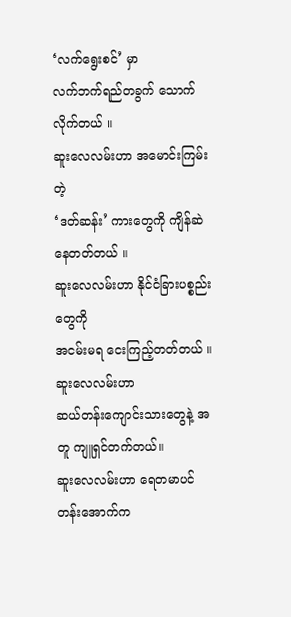‘လက်ရွေးစင်’ မှာ
လက်ဘက်ရည်တခွက် သောက်လိုက်တယ် ။
ဆူးလေလမ်းဟာ အမောင်းကြမ်းတဲ့
‘ဒတ်ဆန်း’ ကားတွေကို ကျိန်ဆဲနေတတ်တယ် ။
ဆူးလေလမ်းဟာ နိုင်ငံခြားပစ္စည်းတွေကို
အငမ်းမရ ငေးကြည့်တတ်တယ် ။
ဆူးလေလမ်းဟာ
ဆယ်တန်းကျောင်းသားတွေနဲ့ အတူ ကျူရှင်တက်တယ်။
ဆူးလေလမ်းဟာ ရေတမာပင်တန်းအောက်က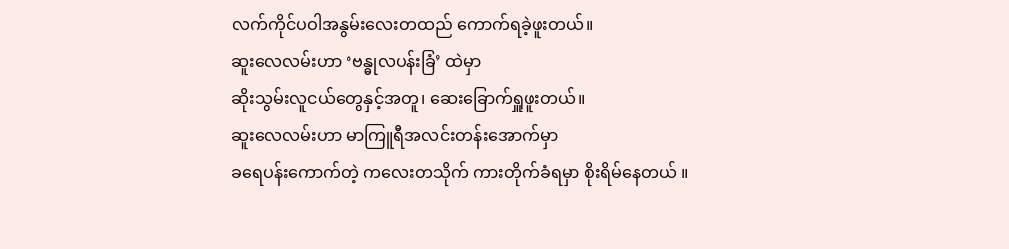လက်ကိုင်ပဝါအနွမ်းလေးတထည် ကောက်ရခဲ့ဖူးတယ်။
ဆူးလေလမ်းဟာ ‘ဗန္ဓုလပန်းခြံ’ ထဲမှာ
ဆိုးသွမ်းလူငယ်တွေနှင့်အတူ၊ ဆေးခြောက်ရှူဖူးတယ်။
ဆူးလေလမ်းဟာ မာကြူရီအလင်းတန်းအောက်မှာ
ခရေပန်းကောက်တဲ့ ကလေးတသိုက် ကားတိုက်ခံရမှာ စိုးရိမ်နေတယ် ။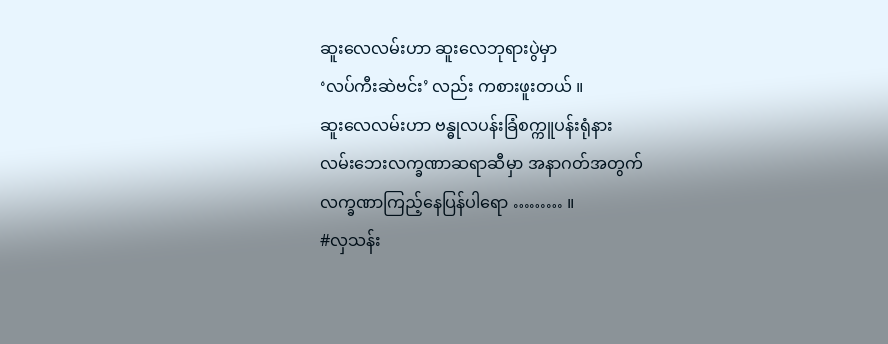ဆူးလေလမ်းဟာ ဆူးလေဘုရားပွဲမှာ
‘လပ်ကီးဆဲဗင်း’ လည်း ကစားဖူးတယ် ။
ဆူးလေလမ်းဟာ ဗန္ဓုလပန်းခြံစက္ကူပန်းရုံနား
လမ်းဘေးလက္ခဏာဆရာဆီမှာ အနာဂတ်အတွက်
လက္ခဏာကြည့်နေပြန်ပါရော ……… ။
#လှသန်း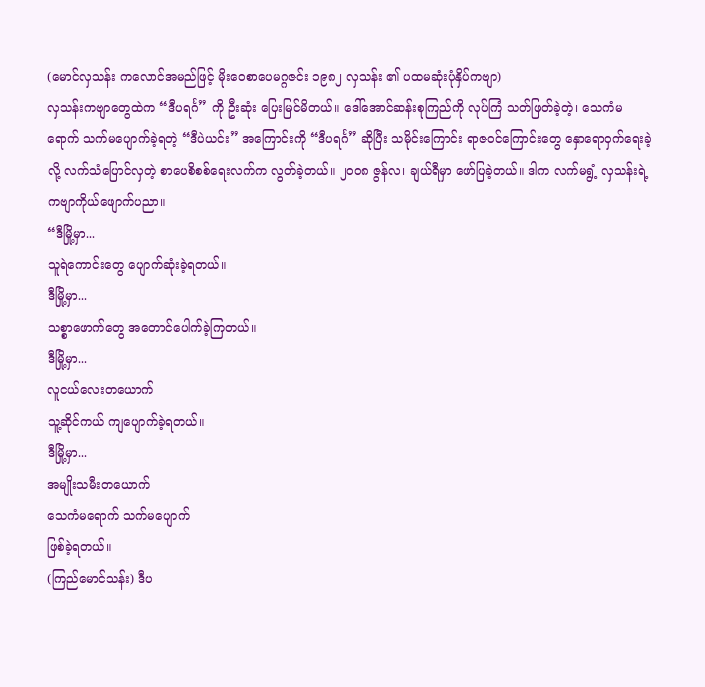(မောင်လှသန်း ကလောင်အမည်ဖြင့် မိုးဝေစာပေမဂ္ဂဇင်း ၁၉၈၂ လှသန်း ၏ ပထမဆုံးပုံနှိပ်ကဗျာ)
လှသန်းကဗျာတွေထဲက “ဒီပရင်္ဂ” ကို ဦးဆုံး ပြေးမြင်မိတယ်။ ဒေါ်အောင်ဆန်းစုကြည်ကို လုပ်ကြံ သတ်ဖြတ်ခဲ့တဲ့၊ သေကံမရောက် သက်မပျောက်ခဲ့ရတဲ့ “ဒီပဲယင်း” အကြောင်းကို “ဒီပရင်္ဂ” ဆိုပြီး သမိုင်းကြောင်း ရာဇဝင်ကြောင်းတွေ နှောရောဝှက်ရေးခဲ့လို့ လက်သံပြောင်လှတဲ့ စာပေစိစစ်ရေးလက်က လွတ်ခဲ့တယ်။ ၂၀၀၈ ဇွန်လ၊ ချယ်ရီမှာ ဖော်ပြခဲ့တယ်။ ဒါက လက်မရွံ့ လှသန်းရဲ့ ကဗျာကိုယ်ဖျောက်ပညာ။
“ဒီမြို့မှာ...
သူရဲကောင်းတွေ ပျောက်ဆုံးခဲ့ရတယ်။
ဒီမြို့မှာ...
သစ္စာဖောက်တွေ အတောင်ပေါက်ခဲ့ကြတယ်။
ဒီမြို့မှာ...
လူငယ်လေးတယောက်
သူ့ဆိုင်ကယ် ကျပျောက်ခဲ့ရတယ်။
ဒီမြို့မှာ...
အမျိုးသမီးတယောက်
သေကံမရောက် သက်မပျောက်
ဖြစ်ခဲ့ရတယ်။
(ကြည်မောင်သန်း) ဒီပ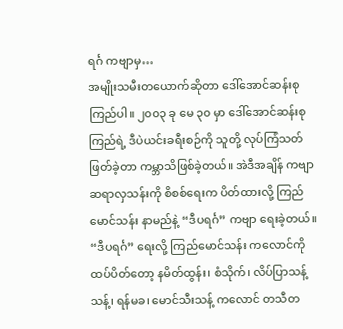ရင်္ဂ ကဗျာမှ…
အမျိုးသမီးတယောက်ဆိုတာ ဒေါ်အောင်ဆန်းစုကြည်ပါ။ ၂၀၀၃ ခု မေ ၃၀ မှာ ဒေါ်အောင်ဆန်းစုကြည်ရဲ့ ဒီပဲယင်းခရီးစဉ်ကို သူတို့ လုပ်ကြံသတ်ဖြတ်ခဲ့တာ ကမ္ဘာသိဖြစ်ခဲ့တယ်။ အဲဒီအချိန် ကဗျာဆရာလှသန်းကို စိစစ်ရေးက ပိတ်ထားလို့ ကြည်မောင်သန်း နာမည်နဲ့ “ဒီပရင်္ဂ” ကဗျာ ရေးခဲ့တယ်။ “ဒီပရင်္ဂ” ရေးလို့ ကြည်မောင်သန်း ကလောင်ကို ထပ်ပိတ်တော့ နမိတ်ထွန်း၊ စံသိုက်၊ လိပ်ပြာသန့်သန့်၊ ရန်မခ၊ မောင်သီးသန့် ကလောင် တသီတ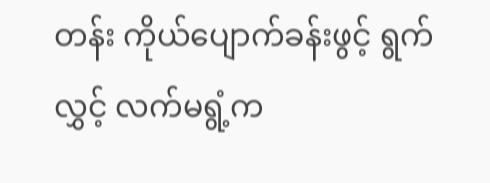တန်း ကိုယ်ပျောက်ခန်းဖွင့် ရွက်လွှင့် လက်မရွံ့က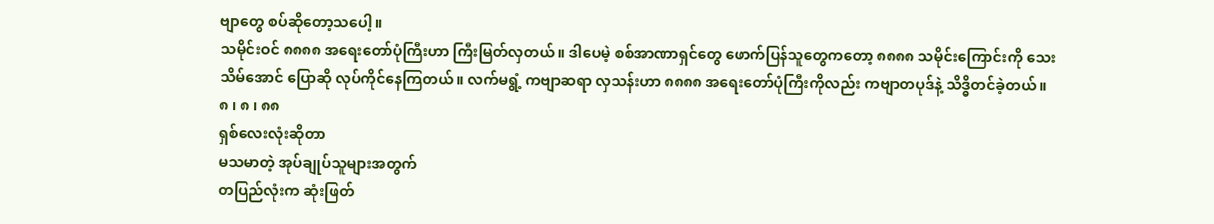ဗျာတွေ စပ်ဆိုတော့သပေါ့။
သမိုင်းဝင် ၈၈၈၈ အရေးတော်ပုံကြီးဟာ ကြီးမြတ်လှတယ်။ ဒါပေမဲ့ စစ်အာဏာရှင်တွေ ဖောက်ပြန်သူတွေကတော့ ၈၈၈၈ သမိုင်းကြောင်းကို သေးသိမ်အောင် ပြောဆို လုပ်ကိုင်နေကြတယ်။ လက်မရွံ့ ကဗျာဆရာ လှသန်းဟာ ၈၈၈၈ အရေးတော်ပုံကြီးကိုလည်း ကဗျာတပုဒ်နဲ့ သိဒ္ဓိတင်ခဲ့တယ်။
၈ ၊ ၈ ၊ ၈၈
ရှစ်လေးလုံးဆိုတာ
မသမာတဲ့ အုပ်ချုပ်သူများအတွက်
တပြည်လုံးက ဆုံးဖြတ်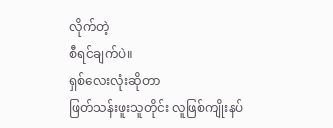လိုက်တဲ့
စီရင်ချက်ပဲ။
ရှစ်လေးလုံးဆိုတာ
ဖြတ်သန်းဖူးသူတိုင်း လူဖြစ်ကျိုးနပ်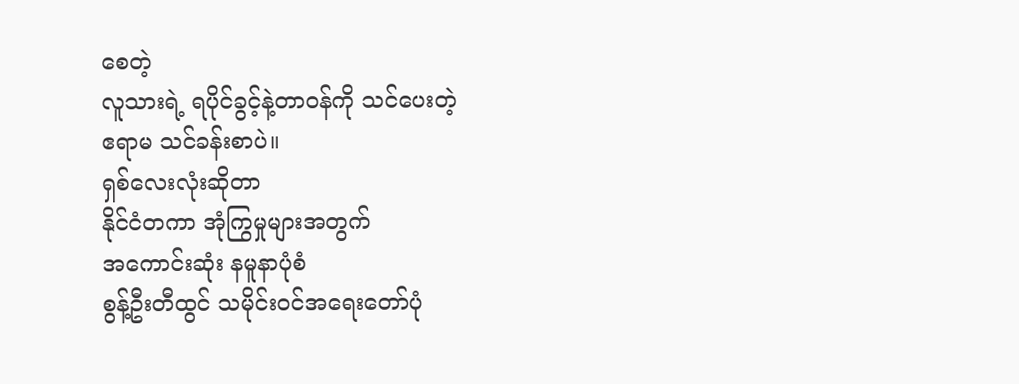စေတဲ့
လူသားရဲ့ ရပိုင်ခွင့်နဲ့တာဝန်ကို သင်ပေးတဲ့
ဧရာမ သင်ခန်းစာပဲ။
ရှစ်လေးလုံးဆိုတာ
နိုင်ငံတကာ အုံကြွမှုများအတွက်
အကောင်းဆုံး နမူနာပုံစံ
စွန့်ဦးတီထွင် သမိုင်းဝင်အရေးတော်ပုံ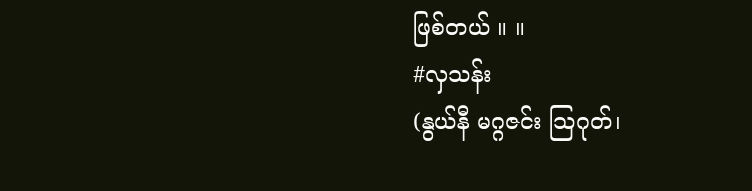ဖြစ်တယ် ။ ။
#လှသန်း
(နွယ်နီ မဂ္ဂဇင်း သြဂုတ်၊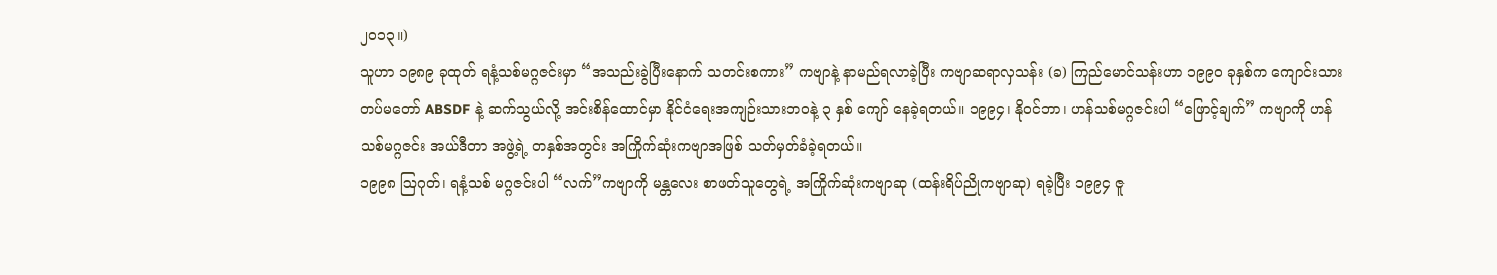၂၀၁၃။)
သူဟာ ၁၉၈၉ ခုထုတ် ရနံ့သစ်မဂ္ဂဇင်းမှာ “အသည်းခွဲပြီးနောက် သတင်းစကား” ကဗျာနဲ့ နာမည်ရလာခဲ့ပြီး ကဗျာဆရာလှသန်း (ခ) ကြည်မောင်သန်းဟာ ၁၉၉၀ ခုနှစ်က ကျောင်းသားတပ်မတော် ABSDF နဲ့ ဆက်သွယ်လို့ အင်းစိန်ထောင်မှာ နိုင်ငံရေးအကျဉ်းသားဘဝနဲ့ ၃ နှစ် ကျော် နေခဲ့ရတယ်။ ၁၉၉၄၊ နိုဝင်ဘာ၊ ဟန်သစ်မဂ္ဂဇင်းပါ “ဖြောင့်ချက်” ကဗျာကို ဟန်သစ်မဂ္ဂဇင်း အယ်ဒီတာ အဖွဲ့ရဲ့ တနှစ်အတွင်း အကြိုက်ဆုံးကဗျာအဖြစ် သတ်မှတ်ခံခဲ့ရတယ်။
၁၉၉၈ ဩဂုတ်၊ ရနံ့သစ် မဂ္ဂဇင်းပါ “လက်”ကဗျာကို မန္တလေး စာဖတ်သူတွေရဲ့ အကြိုက်ဆုံးကဗျာဆု (ထန်းရိပ်ညိုကဗျာဆု) ရခဲ့ပြီး ၁၉၉၄ ဇူ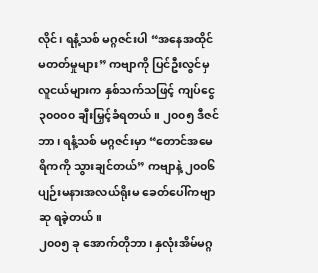လိုင်၊ ရနံ့သစ် မဂ္ဂဇင်းပါ “အနေအထိုင် မတတ်မှုများ” ကဗျာကို ပြင်ဦးလွင်မှ လူငယ်များက နှစ်သက်သဖြင့် ကျပ်ငွေ ၃၀၀၀၀ ချီးမြှင့်ခံရတယ်။ ၂၀၀၅ ဒီဇင်ဘာ၊ ရနံ့သစ် မဂ္ဂဇင်းမှာ “တောင်အမေရိကကို သွားချင်တယ်” ကဗျာနဲ့ ၂၀၀၆ ပျဉ်းမနားအလယ်ရိုးမ ခေတ်ပေါ်ကဗျာဆု ရခဲ့တယ်။
၂၀၀၅ ခု အောက်တိုဘာ၊ နှလုံးအိမ်မဂ္ဂ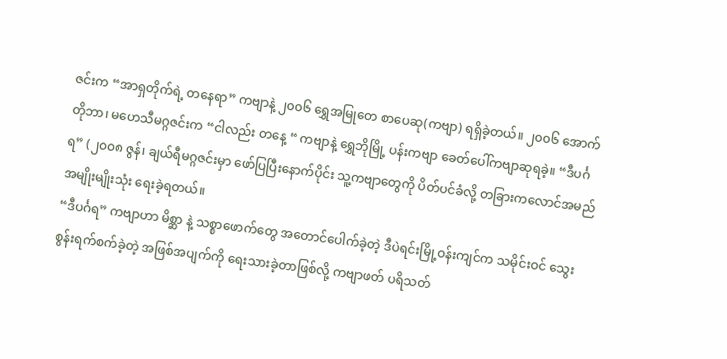ဇင်းက “အာရှတိုက်ရဲ့ တနေရာ” ကဗျာနဲ့ ၂၀၀၆ ရွှေအမြုတေ စာပေဆု(ကဗျာ) ရရှိခဲ့တယ်။ ၂၀၀၆ အောက်တိုဘာ၊ မဟေသီမဂ္ဂဇင်းက “ငါလည်း တနေ့ “ ကဗျာနဲ့ ရွှေဘိုမြို့ ပန်းကဗျာ ခေတ်ပေါ်ကဗျာဆုရခဲ့။ “ဒီပင်္ဂရ” (၂၀၀၈ ဇွန်၊ ချယ်ရီမဂ္ဂဇင်းမှာ ဖော်ပြပြီးနောက်ပိုင်း သူ့ကဗျာတွေကို ပိတ်ပင်ခံလို့ တခြားကလောင်အမည် အမျိုးမျိုးသုံး ရေးခဲ့ရတယ်။
“ဒီပင်္ဂရ” ကဗျာဟာ မိစ္ဆာ နဲ့ သစ္စာဖောက်တွေ အတောင်ပေါက်ခဲ့တဲ့ ဒီပဲရင်းမြို့ဝန်းကျင်က သမိုင်းဝင် သွေးစွန်းရက်စက်ခဲ့တဲ့ အဖြစ်အပျက်ကို ရေးသားခဲ့တာဖြစ်လို့ ကဗျာဖတ် ပရိသတ်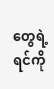တွေရဲ့ ရင်ကို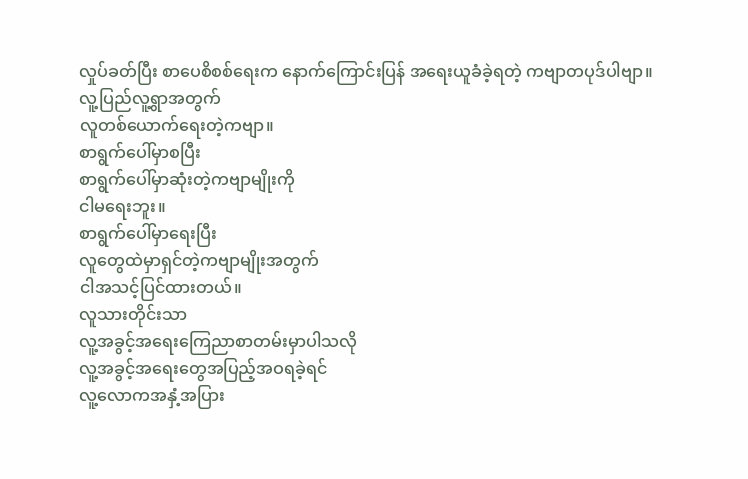လှုပ်ခတ်ပြီး စာပေစိစစ်ရေးက နောက်ကြောင်းပြန် အရေးယူခံခဲ့ရတဲ့ ကဗျာတပုဒ်ပါဗျာ။
လူ့ပြည်လူ့ရွာအတွက်
လူတစ်ယောက်ရေးတဲ့ကဗျာ။
စာရွက်ပေါ်မှာစပြီး
စာရွက်ပေါ်မှာဆုံးတဲ့ကဗျာမျိုးကို
ငါမရေးဘူး။
စာရွက်ပေါ်မှာရေးပြီး
လူတွေထဲမှာရှင်တဲ့ကဗျာမျိုးအတွက်
ငါအသင့်ပြင်ထားတယ်။
လူသားတိုင်းသာ
လူ့အခွင့်အရေးကြေညာစာတမ်းမှာပါသလို
လူ့အခွင့်အရေးတွေအပြည့်အဝရခဲ့ရင်
လူ့လောကအနှံ့အပြား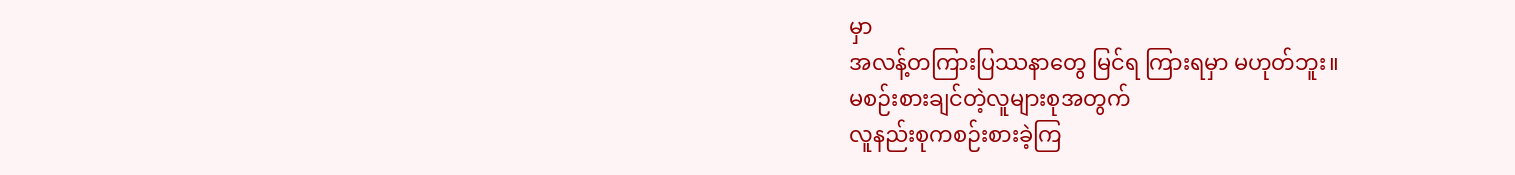မှာ
အလန့်တကြားပြဿနာတွေ မြင်ရ ကြားရမှာ မဟုတ်ဘူး။
မစဉ်းစားချင်တဲ့လူများစုအတွက်
လူနည်းစုကစဉ်းစားခဲ့ကြ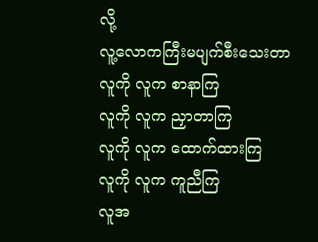လို့
လူ့လောကကြီးမပျက်စီးသေးတာ
လူကို လူက စာနာကြ
လူကို လူက ညှာတာကြ
လူကို လူက ထောက်ထားကြ
လူကို လူက ကူညီကြ
လူအ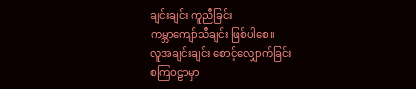ချင်းချင်း ကူညီခြင်း
ကမ္ဘာကျော်သီချင်း ဖြစ်ပါစေ။
လူအချင်းချင်း စောင့်လျှောက်ခြင်း
စကြဝဠာမှာ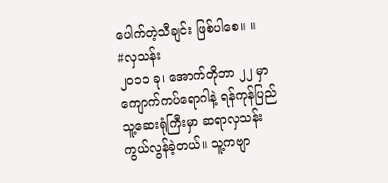ပေါက်တဲ့သီချင်း ဖြစ်ပါစေ။ ။
#လှသန်း
၂၀၁၁ ခု၊ အောက်တိုဘာ ၂၂ မှာ ကျောက်ကပ်ရောဂါနဲ့ ရန်ကုန်ပြည်သူ့ဆေးရုံကြီးမှာ ဆရာလှသန်း ကွယ်လွန်ခဲ့တယ်။ သူ့ကဗျာ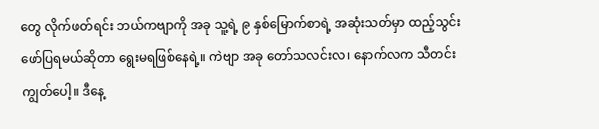တွေ လိုက်ဖတ်ရင်း ဘယ်ကဗျာကို အခု သူ့ရဲ့ ၉ နှစ်မြောက်စာရဲ့ အဆုံးသတ်မှာ ထည့်သွင်း ဖော်ပြရမယ်ဆိုတာ ရွေးမရဖြစ်နေရဲ့။ ကဲဗျာ အခု တော်သလင်းလ၊ နောက်လက သီတင်းကျွတ်ပေါ့။ ဒီနေ့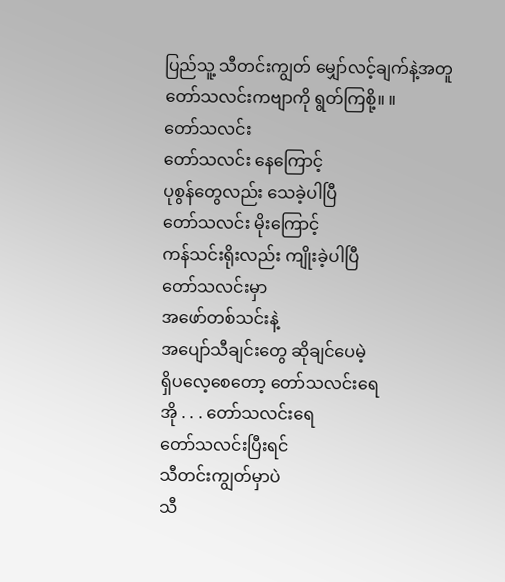ပြည်သူ့ သီတင်းကျွတ် မျှော်လင့်ချက်နဲ့အတူ တော်သလင်းကဗျာကို ရွတ်ကြစို့။ ။
တော်သလင်း
တော်သလင်း နေကြောင့်
ပုစွန်တွေလည်း သေခဲ့ပါပြီ
တော်သလင်း မိုးကြောင့်
ကန်သင်းရိုးလည်း ကျိုးခဲ့ပါပြီ
တော်သလင်းမှာ
အဖော်တစ်သင်းနဲ့
အပျော်သီချင်းတွေ ဆိုချင်ပေမဲ့
ရှိပလေ့စေတော့ တော်သလင်းရေ
အို . . . တော်သလင်းရေ
တော်သလင်းပြီးရင်
သီတင်းကျွတ်မှာပဲ
သီ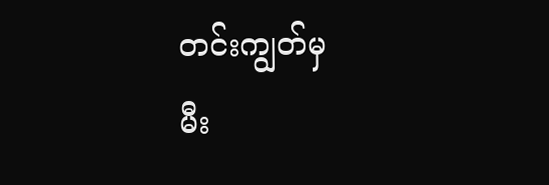တင်းကျွတ်မှ
မီး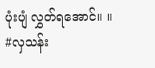ပုံးပျံ လွှတ်ရအောင်။ ။
#လှသန်း